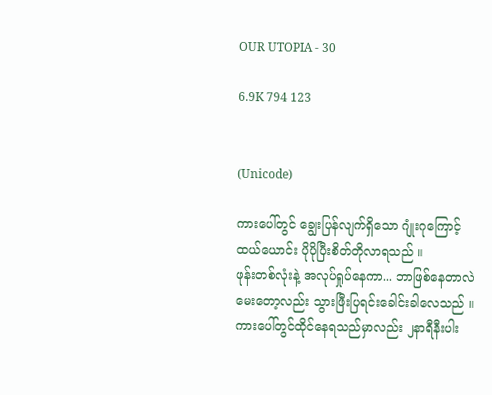OUR UTOPIA - 30

6.9K 794 123


(Unicode)

ကားပေါ်တွင် ချွေးပြန်လျက်ရှိသော ဂျုံးဂုကြောင့်
ထယ်ယောင်း ပိုပိုပြီးစိတ်တိုလာရသည် ။
ဖုန်းတစ်လုံးနဲ့ အလုပ်ရှုပ်နေကာ... ဘာဖြစ်နေတာလဲ
မေးတော့လည်း သွားဖြီးပြရင်းခေါင်းခါလေသည် ။
ကားပေါ်တွင်ထိုင်နေရသည်မှာလည်း ၂နာရီနီးပါး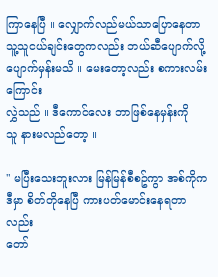ကြာနေပြီ ။ လျှောက်လည်မယ်သာပြောနေတာ
သူ့သူငယ်ချင်းတွေကလည်း ဘယ်ဆီပျောက်လို့
ပျောက်မှန်းမသိ ။ မေးတော့လည်း စကားလမ်းကြောင်း
လွှဲသည် ။ ဒီကောင်လေး ဘာဖြစ်နေမှန်းကို
သူ နားမလည်တော့ ။

" မပြီးသေးဘူးလား မြန်မြန်စီစဥ်ကွာ အစ်ကိုက
ဒီမှာ စိတ်တိုနေပြီ ကားပတ်မောင်းနေရတာလည်း
တော်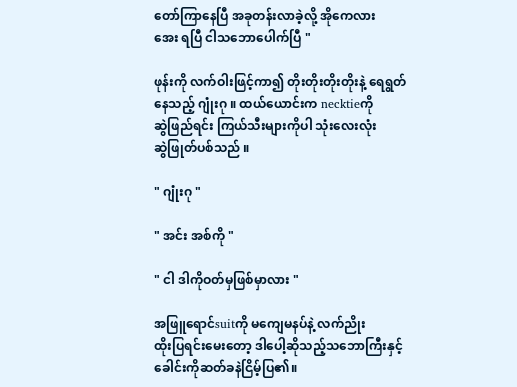တော်ကြာနေပြီ အခုတန်းလာခဲ့လို့ အိုကေလား
အေး ရပြီ ငါသဘောပေါက်ပြီ "

ဖုန်းကို လက်ဝါးဖြင့်ကာ၍ တိုးတိုးတိုးတိုးနဲ့ ရေရွတ်
နေသည့် ဂျုံးဂု ။ ထယ်ယောင်းက necktieကို
ဆွဲဖြည်ရင်း ကြယ်သီးများကိုပါ သုံးလေးလုံး
ဆွဲဖြုတ်ပစ်သည် ။

" ဂျုံးဂု "

" အင်း အစ်ကို "

" ငါ ဒါကိုဝတ်မှဖြစ်မှာလား "

အဖြူရောင်suitကို မကျေမနပ်နဲ့ လက်ညိုး
ထိုးပြရင်းမေးတော့ ဒါပေါ့ဆိုသည့်သဘောကြီးနှင့်
ခေါင်းကိုဆတ်ခနဲငြိမ့်ပြ၏။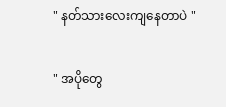" နတ်သားလေးကျနေတာပဲ "

" အပိုတွေ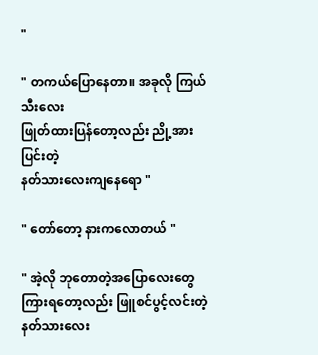"

" တကယ်ပြောနေတာ။ အခုလို ကြယ်သီးလေး
ဖြုတ်ထားပြန်တော့လည်း ညို့အားပြင်းတဲ့
နတ်သားလေးကျနေရော "

" တော်တော့ နားကလောတယ် "

" အဲ့လို ဘုတောတဲ့အပြောလေးတွေ
ကြားရတော့လည်း ဖြူစင်ပွင့်လင်းတဲ့
နတ်သားလေး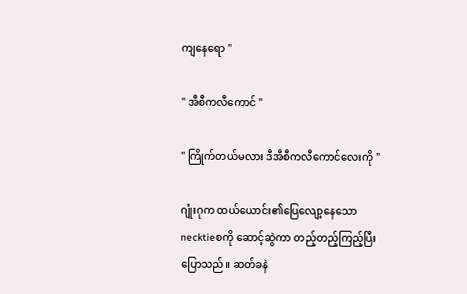ကျနေရော "

" အီစီကလီကောင် "

" ကြိုက်တယ်မလား ဒီအီစီကလီကောင်လေးကို "

ဂျုံးဂုက ထယ်ယောင်း၏ပြေလျော့နေသော
necktieစကို ဆောင့်ဆွဲကာ တည့်တည့်ကြည့်ပြီး
ပြောသည်။ ဆတ်ခနဲ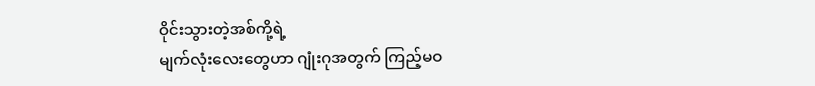ဝိုင်းသွားတဲ့အစ်ကို့ရဲ့
မျက်လုံးလေးတွေဟာ ဂျုံးဂုအတွက် ကြည့်မဝ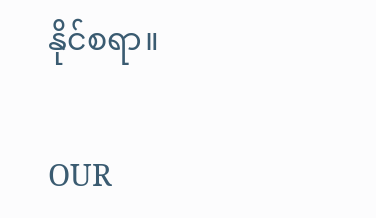နိုင်စရာ။

OUR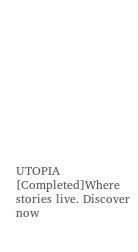UTOPIA [Completed]Where stories live. Discover now